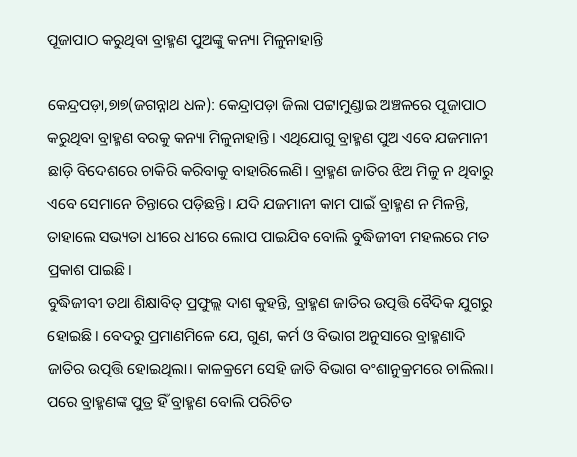ପୂଜାପାଠ କରୁଥିବା ବ୍ରାହ୍ମଣ ପୁଅଙ୍କୁ କନ୍ୟା ମିଳୁନାହାନ୍ତି

କେନ୍ଦ୍ରପଡ଼ା,୭ା୭(ଜଗନ୍ନାଥ ଧଳ): କେନ୍ଦ୍ରାପଡ଼ା ଜିଲା ପଟ୍ଟାମୁଣ୍ଡାଇ ଅଞ୍ଚଳରେ ପୂଜାପାଠ କରୁଥିବା ବ୍ରାହ୍ମଣ ବରକୁ କନ୍ୟା ମିଳୁନାହାନ୍ତି। ଏଥିଯୋଗୁ ବ୍ରାହ୍ମଣ ପୁଅ ଏବେ ଯଜମାନୀ ଛାଡ଼ି ବିଦେଶରେ ଚାକିରି କରିବାକୁ ବାହାରିଲେଣି। ବ୍ରାହ୍ମଣ ଜାତିର ଝିଅ ମିଳୁ ନ ଥିବାରୁ ଏବେ ସେମାନେ ଚିନ୍ତାରେ ପଡ଼ିଛନ୍ତି। ଯଦି ଯଜମାନୀ କାମ ପାଇଁ ବ୍ରାହ୍ମଣ ନ ମିଳନ୍ତି, ତାହାଲେ ସଭ୍ୟତା ଧୀରେ ଧୀରେ ଲୋପ ପାଇଯିବ ବୋଲି ବୁଦ୍ଧିଜୀବୀ ମହଲରେ ମତ ପ୍ରକାଶ ପାଇଛି।
ବୁଦ୍ଧିଜୀବୀ ତଥା ଶିକ୍ଷାବିତ୍‌ ପ୍ରଫୁଲ୍ଲ ଦାଶ କୁହନ୍ତି, ବ୍ରାହ୍ମଣ ଜାତିର ଉତ୍ପତ୍ତି ବୈଦିକ ଯୁଗରୁ ହୋଇଛି। ବେଦରୁ ପ୍ରମାଣମିଳେ ଯେ, ଗୁଣ, କର୍ମ ଓ ବିଭାଗ ଅନୁସାରେ ବ୍ରାହ୍ମଣାଦି ଜାତିର ଉତ୍ପତ୍ତି ହୋଇଥିଲା। କାଳକ୍ରମେ ସେହି ଜାତି ବିଭାଗ ବଂଶାନୁକ୍ରମରେ ଚାଲିଲା। ପରେ ବ୍ରାହ୍ମଣଙ୍କ ପୁତ୍ର ହିଁ ବ୍ରାହ୍ମଣ ବୋଲି ପରିଚିତ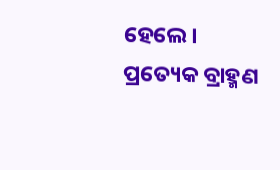ହେଲେ। ପ୍ରତ୍ୟେକ ବ୍ରାହ୍ମଣ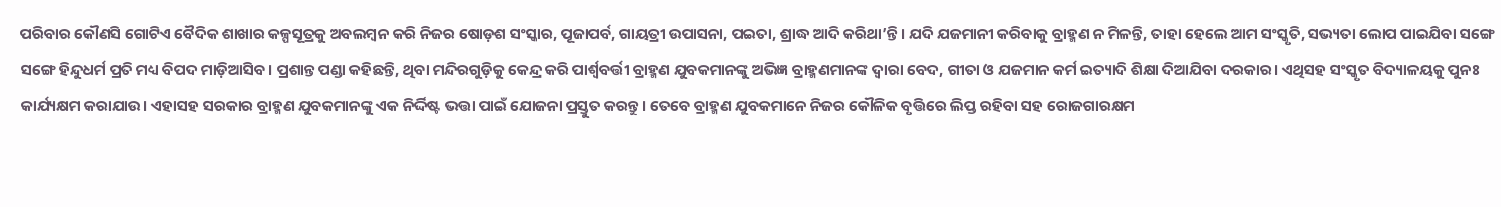ପରିବାର କୌଣସି ଗୋଟିଏ ବୈଦିକ ଶାଖାର କଳ୍ପସୂତ୍ରକୁ ଅବଲମ୍ବନ କରି ନିଜର ଷୋଡ଼ଶ ସଂସ୍କାର, ପୂଜାପର୍ବ, ଗାୟତ୍ରୀ ଉପାସନା, ପଇତା, ଶ୍ରାଦ୍ଧ ଆଦି କରିଥା’ନ୍ତି। ଯଦି ଯଜମାନୀ କରିବାକୁ ବ୍ରାହ୍ମଣ ନ ମିଳନ୍ତି, ତାହା ହେଲେ ଆମ ସଂସ୍କୃତି, ସଭ୍ୟତା ଲୋପ ପାଇଯିବା ସଙ୍ଗେ ସଙ୍ଗେ ହିନ୍ଦୁଧର୍ମ ପ୍ରତି ମଧ୍ୟ ବିପଦ ମାଡ଼ିଆସିବ। ପ୍ରଶାନ୍ତ ପଣ୍ଡା କହିଛନ୍ତି, ଥିବା ମନ୍ଦିରଗୁଡ଼ିକୁ କେନ୍ଦ୍ର କରି ପାର୍ଶ୍ୱବର୍ତ୍ତୀ ବ୍ରାହ୍ମଣ ଯୁବକମାନଙ୍କୁ ଅଭିଜ୍ଞ ବ୍ରାହ୍ମଣମାନଙ୍କ ଦ୍ୱାରା ବେଦ, ଗୀତା ଓ ଯଜମାନ କର୍ମ ଇତ୍ୟାଦି ଶିକ୍ଷା ଦିଆଯିବା ଦରକାର। ଏଥିସହ ସଂସ୍କୃତ ବିଦ୍ୟାଳୟକୁ ପୁନଃ କାର୍ଯ୍ୟକ୍ଷମ କରାଯାଉ। ଏହାସହ ସରକାର ବ୍ରାହ୍ମଣ ଯୁବକମାନଙ୍କୁ ଏକ ନିର୍ଦ୍ଦିଷ୍ଟ ଭତ୍ତା ପାଇଁ ଯୋଜନା ପ୍ରସ୍ତୁତ କରନ୍ତୁ। ତେବେ ବ୍ରାହ୍ମଣ ଯୁବକମାନେ ନିଜର କୌଳିକ ବୃତ୍ତିରେ ଲିପ୍ତ ରହିବା ସହ ରୋଜଗାରକ୍ଷମ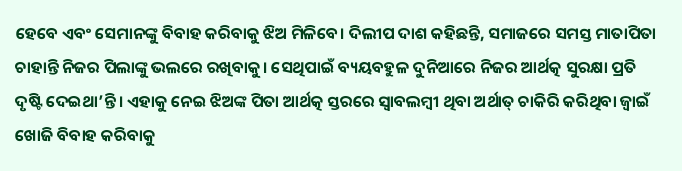ହେବେ ଏବଂ ସେମାନଙ୍କୁ ବିବାହ କରିବାକୁ ଝିଅ ମିଳିବେ। ଦିଲୀପ ଦାଶ କହିଛନ୍ତି, ସମାଜରେ ସମସ୍ତ ମାତାପିତା ଚାହାନ୍ତି ନିଜର ପିଲାଙ୍କୁ ଭଲରେ ରଖିବାକୁ। ସେଥିପାଇଁ ବ୍ୟୟବହୁଳ ଦୁନିଆରେ ନିଜର ଆର୍ଥତ୍କ ସୁରକ୍ଷା ପ୍ରତି ଦୃଷ୍ଟି ଦେଇଥା’ନ୍ତି। ଏହାକୁ ନେଇ ଝିଅଙ୍କ ପିତା ଆର୍ଥତ୍କ ସ୍ତରରେ ସ୍ବାବଲମ୍ବୀ ଥିବା ଅର୍ଥାତ୍‌ ଚାକିରି କରିଥିବା ଜ୍ୱାଇଁ ଖୋଜି ବିବାହ କରିବାକୁ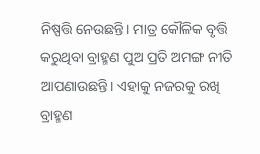ନିଷ୍ପତ୍ତି ନେଉଛନ୍ତି। ମାତ୍ର କୌଳିକ ବୃତ୍ତି କରୁଥିବା ବ୍ରାହ୍ମଣ ପୁଅ ପ୍ରତି ଅମଙ୍ଗ ନୀତି ଆପଣାଉଛନ୍ତି। ଏହାକୁ ନଜରକୁ ରଖି ବ୍ରାହ୍ମଣ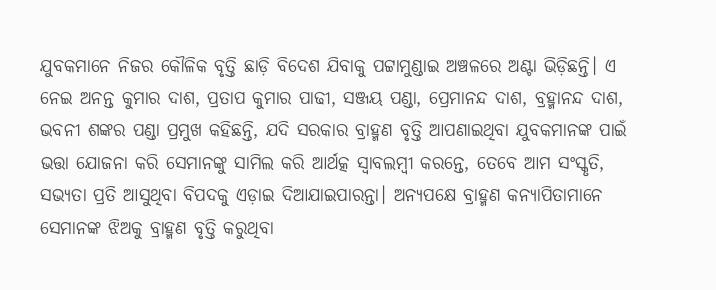ଯୁବକମାନେ ନିଜର କୌଳିକ ବୃତ୍ତି ଛାଡ଼ି ବିଦେଶ ଯିବାକୁ ପଟ୍ଟାମୁଣ୍ଡାଇ ଅଞ୍ଚଳରେ ଅଣ୍ଟା ଭିଡ଼ିଛନ୍ତି। ଏ ନେଇ ଅନନ୍ତ କୁମାର ଦାଶ, ପ୍ରତାପ କୁମାର ପାଢୀ, ସଞ୍ଜୟ ପଣ୍ଡା, ପ୍ରେମାନନ୍ଦ ଦାଶ, ବ୍ରହ୍ମାନନ୍ଦ ଦାଶ, ଭବନୀ ଶଙ୍କର ପଣ୍ଡା ପ୍ରମୁଖ କହିଛନ୍ତି, ଯଦି ସରକାର ବ୍ରାହ୍ମଣ ବୃତ୍ତି ଆପଣାଇଥିବା ଯୁବକମାନଙ୍କ ପାଇଁ ଭତ୍ତା ଯୋଜନା କରି ସେମାନଙ୍କୁ ସାମିଲ କରି ଆର୍ଥତ୍କ ସ୍ବାବଲମ୍ବୀ କରନ୍ତେ, ତେବେ ଆମ ସଂସ୍କୃତି, ସଭ୍ୟତା ପ୍ରତି ଆସୁଥିବା ବିପଦକୁ ଏଡ଼ାଇ ଦିଆଯାଇପାରନ୍ତା। ଅନ୍ୟପକ୍ଷେ ବ୍ରାହ୍ମଣ କନ୍ୟାପିତାମାନେ ସେମାନଙ୍କ ଝିଅକୁ ବ୍ରାହ୍ମଣ ବୃତ୍ତି କରୁଥିବା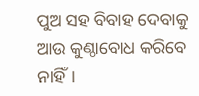ପୁଅ ସହ ବିବାହ ଦେବାକୁ ଆଉ କୁଣ୍ଠାବୋଧ କରିବେ ନାହିଁ।